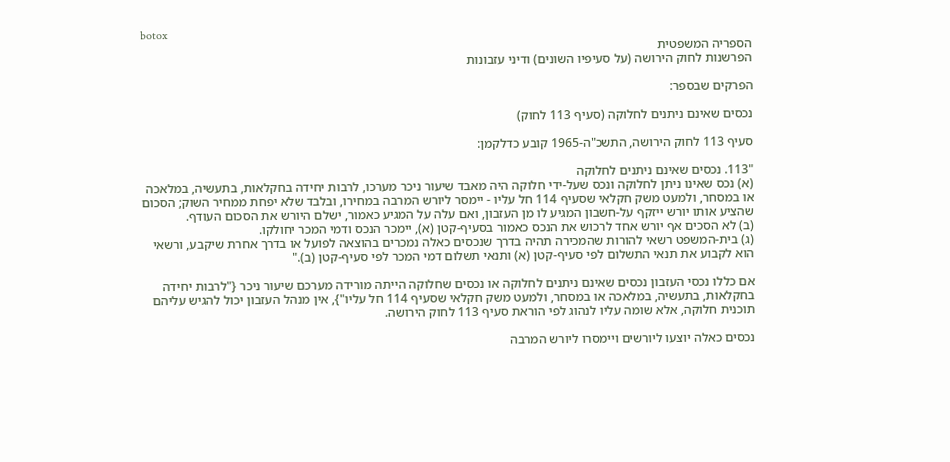botox
הספריה המשפטית
הפרשנות לחוק הירושה (על סעיפיו השונים) ודיני עזבונות

הפרקים שבספר:

נכסים שאינם ניתנים לחלוקה (סעיף 113 לחוק)

סעיף 113 לחוק הירושה, התשכ"ה-1965 קובע כדלקמן:

"113. נכסים שאינם ניתנים לחלוקה
(א) נכס שאינו ניתן לחלוקה ונכס שעל-ידי חלוקה היה מאבד שיעור ניכר מערכו, לרבות יחידה בחקלאות, בתעשיה, במלאכה או במסחר, ולמעט משק חקלאי שסעיף 114 חל עליו - יימסר ליורש המרבה במחירו, ובלבד שלא יפחת ממחיר השוק; הסכום שהציע אותו יורש ייזקף על-חשבון המגיע לו מן העזבון, ואם עלה על המגיע כאמור, ישלם היורש את הסכום העודף.
(ב) לא הסכים אף יורש אחד לרכוש את הנכס כאמור בסעיף-קטן (א), יימכר הנכס ודמי המכר יחולקו.
(ג) בית-המשפט רשאי להורות שהמכירה תהיה בדרך שנכסים כאלה נמכרים בהוצאה לפועל או בדרך אחרת שיקבע, ורשאי הוא לקבוע את תנאי התשלום לפי סעיף-קטן (א) ותנאי תשלום דמי המכר לפי סעיף-קטן (ב)."

אם כללו נכסי העזבון נכסים שאינם ניתנים לחלוקה או נכסים שחלוקה הייתה מורידה מערכם שיעור ניכר {"לרבות יחידה בחקלאות, בתעשיה, במלאכה או במסחר, ולמעט משק חקלאי שסעיף 114 חל עליו"}, אין מנהל העזבון יכול להגיש עליהם תוכנית חלוקה, אלא שומה עליו לנהוג לפי הוראת סעיף 113 לחוק הירושה.

נכסים כאלה יוצעו ליורשים ויימסרו ליורש המרבה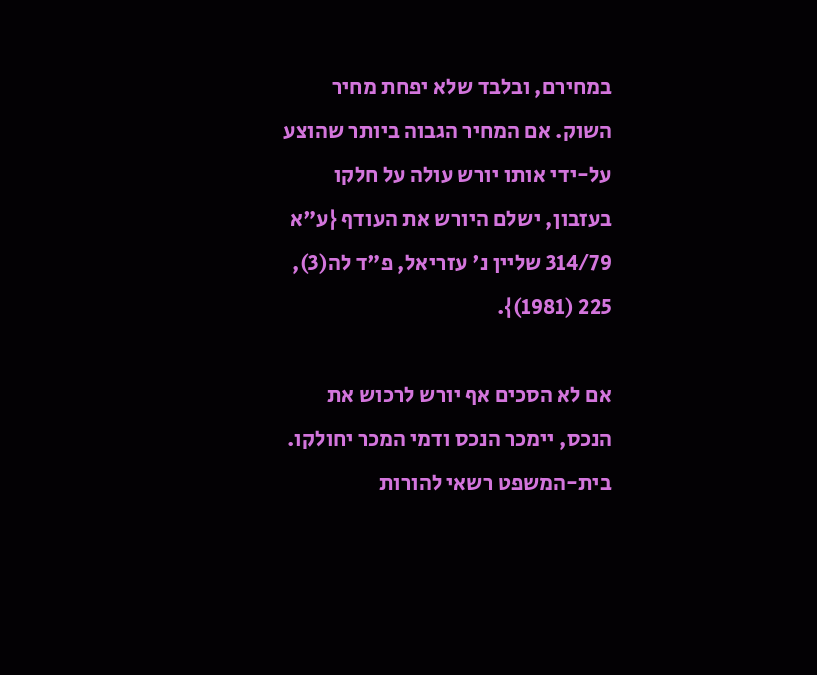במחירם, ובלבד שלא יפחת מחיר השוק. אם המחיר הגבוה ביותר שהוצע על-ידי אותו יורש עולה על חלקו בעזבון, ישלם היורש את העודף {ע"א 314/79 שליין נ' עזריאל, פ"ד לה(3), 225 (1981)}.

אם לא הסכים אף יורש לרכוש את הנכס, יימכר הנכס ודמי המכר יחולקו. בית-המשפט רשאי להורות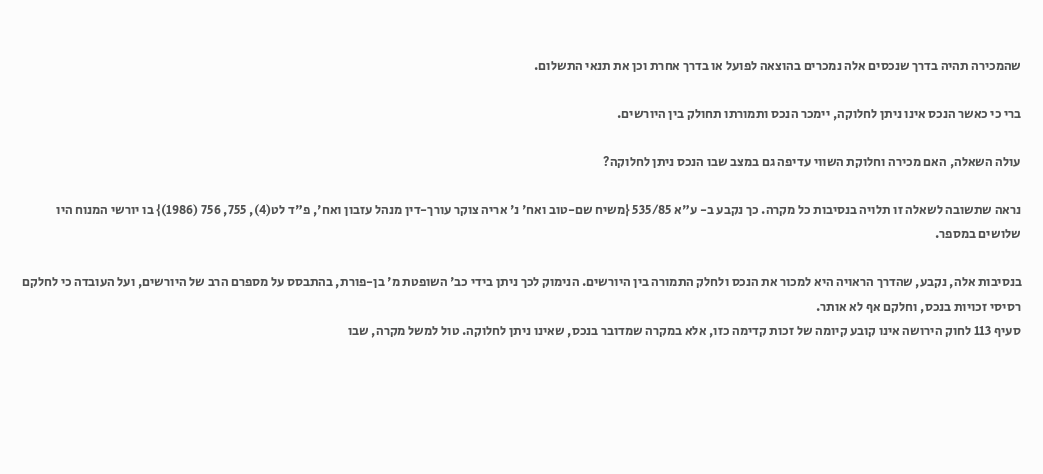שהמכירה תהיה בדרך שנכסים אלה נמכרים בהוצאה לפועל או בדרך אחרת וכן את תנאי התשלום.

ברי כי כאשר הנכס אינו ניתן לחלוקה, יימכר הנכס ותמורתו תחולק בין היורשים.

עולה השאלה, האם מכירה וחלוקת השווי עדיפה גם במצב שבו הנכס ניתן לחלוקה?

נראה שתשובה לשאלה זו תלויה בנסיבות כל מקרה. כך נקבע ב- ע"א 535/85 {משיח שם-טוב ואח' נ' אריה צוקר עורך-דין מנהל עזבון ואח', פ"ד לט(4), 755, 756 (1986)} בו יורשי המנוח היו שלושים במספר.

בנסיבות אלה, נקבע, שהדרך הראויה היא למכור את הנכס ולחלק התמורה בין היורשים. הנימוק לכך ניתן בידי כב' השופטת מ' בן-פורת, בהתבסס על מספרם הרב של היורשים, ועל העובדה כי לחלקם רסיסי זכויות בנכס, וחלקם אף לא אותר.
סעיף 113 לחוק הירושה אינו קובע קיומה של זכות קדימה כזו, אלא במקרה שמדובר בנכס, שאינו ניתן לחלוקה. טול למשל מקרה, שבו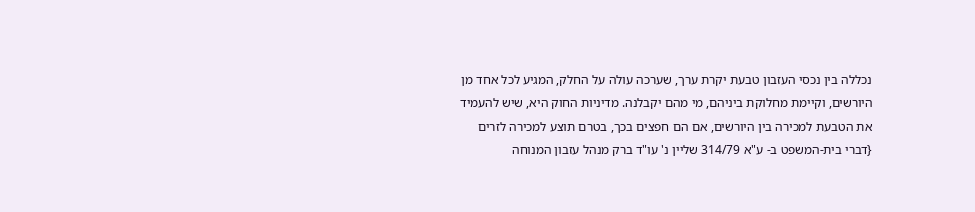נכללה בין נכסי העזבון טבעת יקרת ערך, שערכה עולה על החלק, המגיע לכל אחד מן היורשים, וקיימת מחלוקת ביניהם, מי מהם יקבלנה. מדיניות החוק היא, שיש להעמיד את הטבעת למכירה בין היורשים, אם הם חפצים בכך, בטרם תוצע למכירה לזרים {דברי בית-המשפט ב- ע"א 314/79 שליין נ' עו"ד ברק מנהל עזבון המנוחה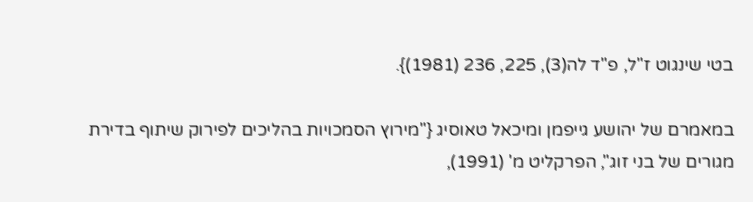בטי שינגוט ז"ל, פ"ד לה(3), 225, 236 (1981)}.

במאמרם של יהושע גייפמן ומיכאל טאוסיג {"מירוץ הסמכויות בהליכים לפירוק שיתוף בדירת מגורים של בני זוג", הפרקליט מ' (1991),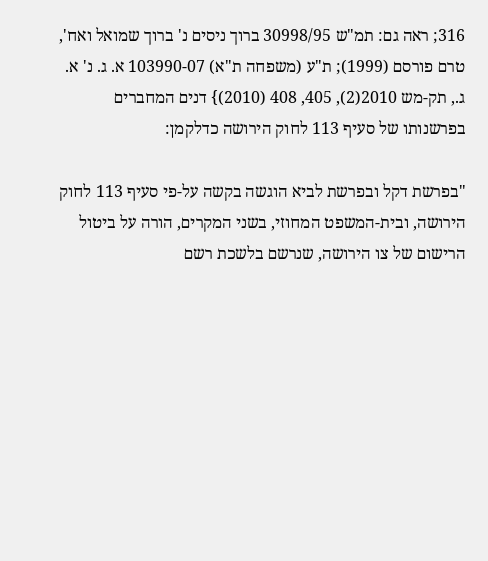316; ראה גם: תמ"ש 30998/95 ברוך ניסים נ' ברוך שמואל ואח', טרם פורסם (1999); ת"ע (משפחה ת"א) 103990-07 א. ג. נ' א. ג., תק-מש 2010(2), 405, 408 (2010)} דנים המחברים בפרשנותו של סעיף 113 לחוק הירושה כדלקמן:

"בפרשת דקל ובפרשת לביא הוגשה בקשה על-פי סעיף 113 לחוק הירושה, ובית-המשפט המחוזי, בשני המקרים, הורה על ביטול הרישום של צו הירושה, שנרשם בלשכת רשם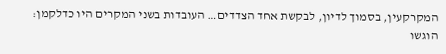המקרקעין, בסמוך לדיון, לבקשת אחד הצדדים… העובדות בשני המקרים היו כדלקמן: הוגשו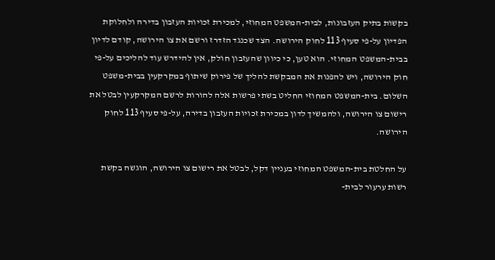בקשות בתיק העזבונות, לבית-המשפט המחוזי, למכירת זכויות העזבון בדירה ולחלוקת הפדיון על-פי סעיף 113 לחוק הירושה. הצד שכנגד הזדרז ורשם את צו הירושה, קודם לדיון בבית-המשפט המחוזי. הוא טען, כי כיוון שהעזבון חולק, אין להידרש עוד להליכים על-פי חוק הירושה, ויש להפנות את המבקשת להליך של פירוק שיתוף במקרקעין בבית-משפט השלום. בית-המשפט המחוזי החליט בשתי פרשות אלה להורות לרשם המקרקעין לבטל את רישום צו הירושה, ולהמשיך לדון במכירת זכויות העזבון בדירה, על-פי סעיף 113 לחוק הירושה.

על החלטת בית-המשפט המחוזי בעניין דקל, לבטל את רישום צו הירושה, הוגשה בקשת רשות ערעור לבית-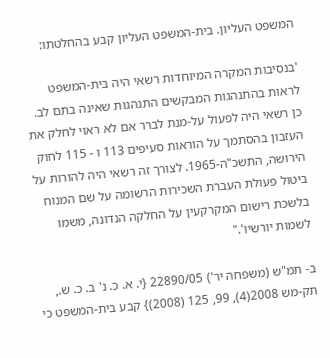המשפט העליון. בית-המשפט העליון קבע בהחלטתו:

'בנסיבות המקרה המיוחדות רשאי היה בית-המשפט לראות בהתנהגות המבקשים התנהגות שאינה בתם לב. כן רשאי היה לפעול על-מנת לברר אם לא ראוי לחלק את העזבון בהסתמך על הוראות סעיפים 113 ו - 115 לחוק הירושה, התשכ"ה-1965. לצורך זה רשאי היה להורות על ביטול פעולת העברת השכירות הרשומה על שם המנוח בלשכת רישום המקרקעין על החלקה הנדונה, משמו לשמות יורשיו'."

ב- תמ"ש (משפחה יר') 22890/05 {י. א. כ. נ' ב. כ. ש., תק-מש 2008(4), 99, 125 (2008)} קבע בית-המשפט כי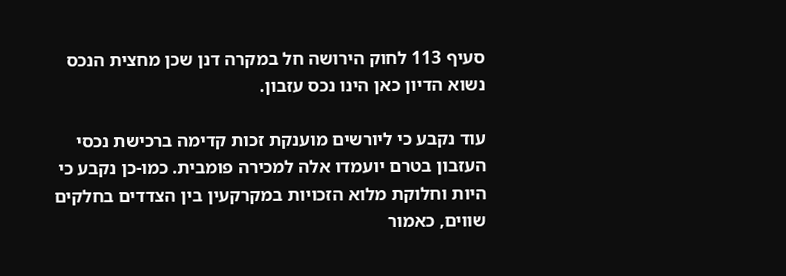סעיף 113 לחוק הירושה חל במקרה דנן שכן מחצית הנכס נשוא הדיון כאן הינו נכס עזבון.

עוד נקבע כי ליורשים מוענקת זכות קדימה ברכישת נכסי העזבון בטרם יועמדו אלה למכירה פומבית. כמו-כן נקבע כי היות וחלוקת מלוא הזכויות במקרקעין בין הצדדים בחלקים שווים, כאמור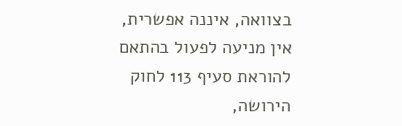בצוואה, איננה אפשרית, אין מניעה לפעול בהתאם להוראת סעיף 113 לחוק הירושה,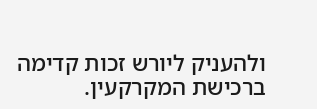ולהעניק ליורש זכות קדימה ברכישת המקרקעין.